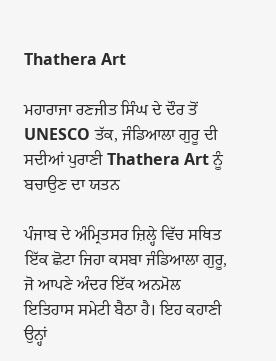Thathera Art

ਮਹਾਰਾਜਾ ਰਣਜੀਤ ਸਿੰਘ ਦੇ ਦੌਰ ਤੋਂ UNESCO ਤੱਕ, ਜੰਡਿਆਲਾ ਗੁਰੂ ਦੀ ਸਦੀਆਂ ਪੁਰਾਣੀ Thathera Art ਨੂੰ ਬਚਾਉਣ ਦਾ ਯਤਨ

ਪੰਜਾਬ ਦੇ ਅੰਮ੍ਰਿਤਸਰ ਜ਼ਿਲ੍ਹੇ ਵਿੱਚ ਸਥਿਤ ਇੱਕ ਛੋਟਾ ਜਿਹਾ ਕਸਬਾ ਜੰਡਿਆਲਾ ਗੁਰੂ, ਜੋ ਆਪਣੇ ਅੰਦਰ ਇੱਕ ਅਨਮੋਲ ਇਤਿਹਾਸ ਸਮੇਟੀ ਬੈਠਾ ਹੈ। ਇਹ ਕਹਾਣੀ ਉਨ੍ਹਾਂ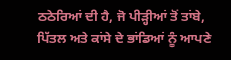ਠਠੇਰਿਆਂ ਦੀ ਹੈ, ਜੋ ਪੀੜ੍ਹੀਆਂ ਤੋਂ ਤਾਂਬੇ, ਪਿੱਤਲ ਅਤੇ ਕਾਂਸੇ ਦੇ ਭਾਂਡਿਆਂ ਨੂੰ ਆਪਣੇ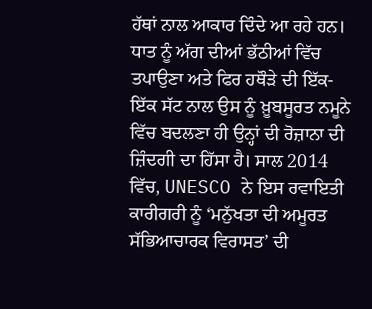ਹੱਥਾਂ ਨਾਲ ਆਕਾਰ ਦਿੰਦੇ ਆ ਰਹੇ ਹਨ। ਧਾਤ ਨੂੰ ਅੱਗ ਦੀਆਂ ਭੱਠੀਆਂ ਵਿੱਚ ਤਪਾਉਣਾ ਅਤੇ ਫਿਰ ਹਥੌੜੇ ਦੀ ਇੱਕ-ਇੱਕ ਸੱਟ ਨਾਲ ਉਸ ਨੂੰ ਖ਼ੂਬਸੂਰਤ ਨਮੂਨੇ ਵਿੱਚ ਬਦਲਣਾ ਹੀ ਉਨ੍ਹਾਂ ਦੀ ਰੋਜ਼ਾਨਾ ਦੀ ਜ਼ਿੰਦਗੀ ਦਾ ਹਿੱਸਾ ਹੈ। ਸਾਲ 2014 ਵਿੱਚ, UNESCO ਨੇ ਇਸ ਰਵਾਇਤੀ ਕਾਰੀਗਰੀ ਨੂੰ ‘ਮਨੁੱਖਤਾ ਦੀ ਅਮੂਰਤ ਸੱਭਿਆਚਾਰਕ ਵਿਰਾਸਤ’ ਦੀ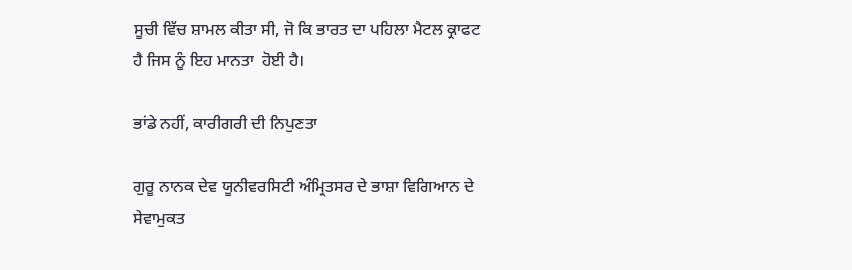ਸੂਚੀ ਵਿੱਚ ਸ਼ਾਮਲ ਕੀਤਾ ਸੀ, ਜੋ ਕਿ ਭਾਰਤ ਦਾ ਪਹਿਲਾ ਮੈਟਲ ਕ੍ਰਾਫਟ ਹੈ ਜਿਸ ਨੂੰ ਇਹ ਮਾਨਤਾ  ਹੋਈ ਹੈ।

ਭਾਂਡੇ ਨਹੀਂ, ਕਾਰੀਗਰੀ ਦੀ ਨਿਪੁਣਤਾ

ਗੁਰੂ ਨਾਨਕ ਦੇਵ ਯੂਨੀਵਰਸਿਟੀ ਅੰਮ੍ਰਿਤਸਰ ਦੇ ਭਾਸ਼ਾ ਵਿਗਿਆਨ ਦੇ ਸੇਵਾਮੁਕਤ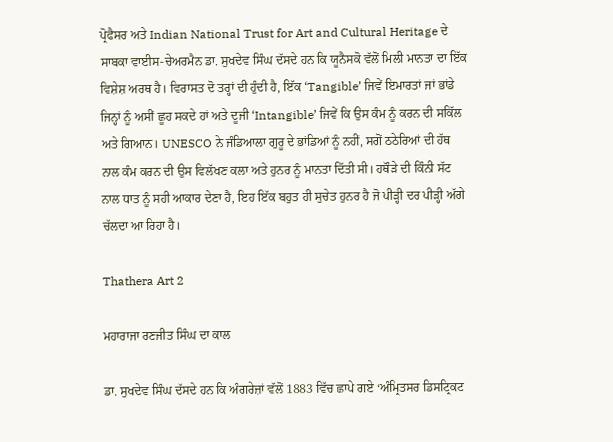ਪ੍ਰੋਫੈਸਰ ਅਤੇ Indian National Trust for Art and Cultural Heritage ਦੇ ਸਾਬਕਾ ਵਾਈਸ-ਚੇਅਰਮੈਨ ਡਾ. ਸੁਖਦੇਵ ਸਿੰਘ ਦੱਸਦੇ ਹਨ ਕਿ ਯੂਨੈਸਕੋ ਵੱਲੋਂ ਮਿਲੀ ਮਾਨਤਾ ਦਾ ਇੱਕ ਵਿਸ਼ੇਸ਼ ਅਰਥ ਹੈ। ਵਿਰਾਸਤ ਦੋ ਤਰ੍ਹਾਂ ਦੀ ਹੁੰਦੀ ਹੈ, ਇੱਕ ‘Tangible’ ਜਿਵੇਂ ਇਮਾਰਤਾਂ ਜਾਂ ਭਾਂਡੇ ਜਿਨ੍ਹਾਂ ਨੂੰ ਅਸੀਂ ਛੂਹ ਸਕਦੇ ਹਾਂ ਅਤੇ ਦੂਜੀ ‘Intangible’ ਜਿਵੇਂ ਕਿ ਉਸ ਕੰਮ ਨੂੰ ਕਰਨ ਦੀ ਸਕਿੱਲ ਅਤੇ ਗਿਆਨ। UNESCO ਨੇ ਜੰਡਿਆਲਾ ਗੁਰੂ ਦੇ ਭਾਂਡਿਆਂ ਨੂੰ ਨਹੀਂ, ਸਗੋਂ ਠਠੇਰਿਆਂ ਦੀ ਹੱਥ ਨਾਲ ਕੰਮ ਕਰਨ ਦੀ ਉਸ ਵਿਲੱਖਣ ਕਲਾ ਅਤੇ ਹੁਨਰ ਨੂੰ ਮਾਨਤਾ ਦਿੱਤੀ ਸੀ। ਹਥੌੜੇ ਦੀ ਕਿੰਨੀ ਸੱਟ ਨਾਲ ਧਾਤ ਨੂੰ ਸਹੀ ਆਕਾਰ ਦੇਣਾ ਹੈ, ਇਹ ਇੱਕ ਬਹੁਤ ਹੀ ਸੁਚੇਤ ਹੁਨਰ ਹੈ ਜੋ ਪੀੜ੍ਹੀ ਦਰ ਪੀੜ੍ਹੀ ਅੱਗੇ ਚੱਲਦਾ ਆ ਰਿਹਾ ਹੈ।

Thathera Art 2

ਮਹਾਰਾਜਾ ਰਣਜੀਤ ਸਿੰਘ ਦਾ ਕਾਲ

ਡਾ. ਸੁਖਦੇਵ ਸਿੰਘ ਦੱਸਦੇ ਹਨ ਕਿ ਅੰਗਰੇਜ਼ਾਂ ਵੱਲੋਂ 1883 ਵਿੱਚ ਛਾਪੇ ਗਏ ‘ਅੰਮ੍ਰਿਤਸਰ ਡਿਸਟ੍ਰਿਕਟ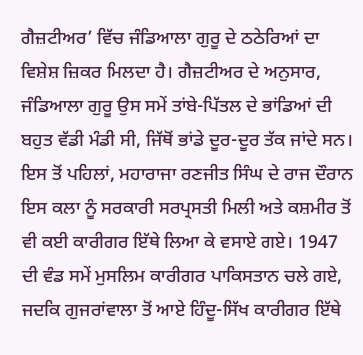ਗੈਜ਼ਟੀਅਰ’ ਵਿੱਚ ਜੰਡਿਆਲਾ ਗੁਰੂ ਦੇ ਠਠੇਰਿਆਂ ਦਾ ਵਿਸ਼ੇਸ਼ ਜ਼ਿਕਰ ਮਿਲਦਾ ਹੈ। ਗੈਜ਼ਟੀਅਰ ਦੇ ਅਨੁਸਾਰ, ਜੰਡਿਆਲਾ ਗੁਰੂ ਉਸ ਸਮੇਂ ਤਾਂਬੇ-ਪਿੱਤਲ ਦੇ ਭਾਂਡਿਆਂ ਦੀ ਬਹੁਤ ਵੱਡੀ ਮੰਡੀ ਸੀ, ਜਿੱਥੋਂ ਭਾਂਡੇ ਦੂਰ-ਦੂਰ ਤੱਕ ਜਾਂਦੇ ਸਨ। ਇਸ ਤੋਂ ਪਹਿਲਾਂ, ਮਹਾਰਾਜਾ ਰਣਜੀਤ ਸਿੰਘ ਦੇ ਰਾਜ ਦੌਰਾਨ ਇਸ ਕਲਾ ਨੂੰ ਸਰਕਾਰੀ ਸਰਪ੍ਰਸਤੀ ਮਿਲੀ ਅਤੇ ਕਸ਼ਮੀਰ ਤੋਂ ਵੀ ਕਈ ਕਾਰੀਗਰ ਇੱਥੇ ਲਿਆ ਕੇ ਵਸਾਏ ਗਏ। 1947 ਦੀ ਵੰਡ ਸਮੇਂ ਮੁਸਲਿਮ ਕਾਰੀਗਰ ਪਾਕਿਸਤਾਨ ਚਲੇ ਗਏ, ਜਦਕਿ ਗੁਜਰਾਂਵਾਲਾ ਤੋਂ ਆਏ ਹਿੰਦੂ-ਸਿੱਖ ਕਾਰੀਗਰ ਇੱਥੇ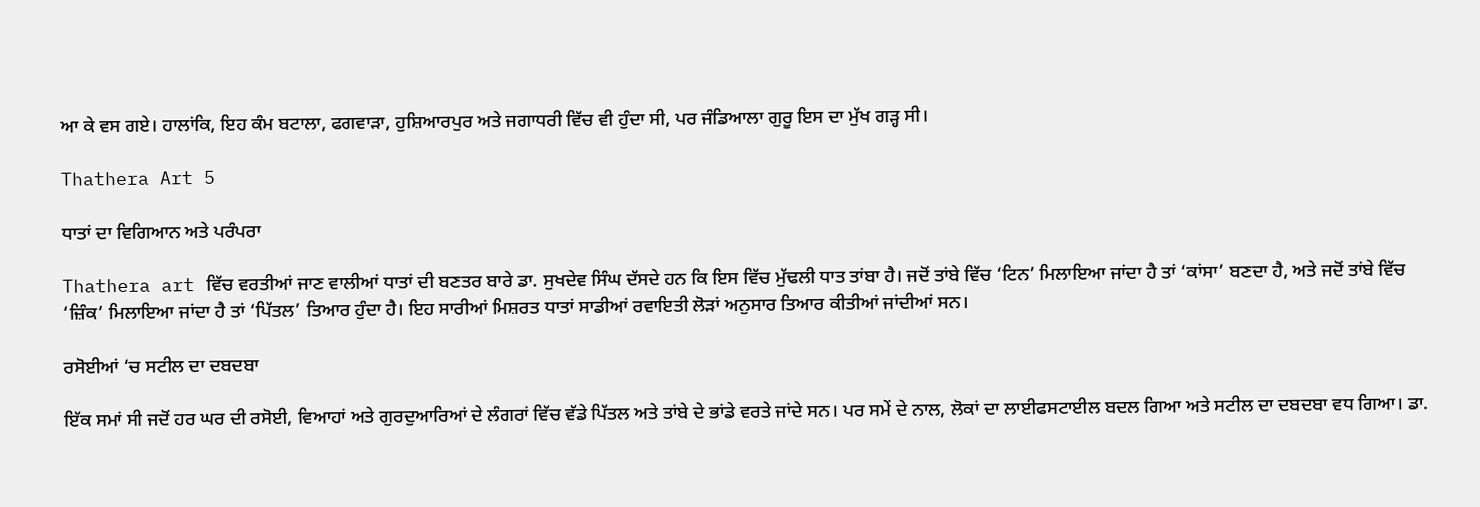ਆ ਕੇ ਵਸ ਗਏ। ਹਾਲਾਂਕਿ, ਇਹ ਕੰਮ ਬਟਾਲਾ, ਫਗਵਾੜਾ, ਹੁਸ਼ਿਆਰਪੁਰ ਅਤੇ ਜਗਾਧਰੀ ਵਿੱਚ ਵੀ ਹੁੰਦਾ ਸੀ, ਪਰ ਜੰਡਿਆਲਾ ਗੁਰੂ ਇਸ ਦਾ ਮੁੱਖ ਗੜ੍ਹ ਸੀ।

Thathera Art 5

ਧਾਤਾਂ ਦਾ ਵਿਗਿਆਨ ਅਤੇ ਪਰੰਪਰਾ

Thathera art ਵਿੱਚ ਵਰਤੀਆਂ ਜਾਣ ਵਾਲੀਆਂ ਧਾਤਾਂ ਦੀ ਬਣਤਰ ਬਾਰੇ ਡਾ. ਸੁਖਦੇਵ ਸਿੰਘ ਦੱਸਦੇ ਹਨ ਕਿ ਇਸ ਵਿੱਚ ਮੁੱਢਲੀ ਧਾਤ ਤਾਂਬਾ ਹੈ। ਜਦੋਂ ਤਾਂਬੇ ਵਿੱਚ ‘ਟਿਨ’ ਮਿਲਾਇਆ ਜਾਂਦਾ ਹੈ ਤਾਂ ‘ਕਾਂਸਾ’ ਬਣਦਾ ਹੈ, ਅਤੇ ਜਦੋਂ ਤਾਂਬੇ ਵਿੱਚ ‘ਜ਼ਿੰਕ’ ਮਿਲਾਇਆ ਜਾਂਦਾ ਹੈ ਤਾਂ ‘ਪਿੱਤਲ’ ਤਿਆਰ ਹੁੰਦਾ ਹੈ। ਇਹ ਸਾਰੀਆਂ ਮਿਸ਼ਰਤ ਧਾਤਾਂ ਸਾਡੀਆਂ ਰਵਾਇਤੀ ਲੋੜਾਂ ਅਨੁਸਾਰ ਤਿਆਰ ਕੀਤੀਆਂ ਜਾਂਦੀਆਂ ਸਨ।

ਰਸੋਈਆਂ ‘ਚ ਸਟੀਲ ਦਾ ਦਬਦਬਾ

ਇੱਕ ਸਮਾਂ ਸੀ ਜਦੋਂ ਹਰ ਘਰ ਦੀ ਰਸੋਈ, ਵਿਆਹਾਂ ਅਤੇ ਗੁਰਦੁਆਰਿਆਂ ਦੇ ਲੰਗਰਾਂ ਵਿੱਚ ਵੱਡੇ ਪਿੱਤਲ ਅਤੇ ਤਾਂਬੇ ਦੇ ਭਾਂਡੇ ਵਰਤੇ ਜਾਂਦੇ ਸਨ। ਪਰ ਸਮੇਂ ਦੇ ਨਾਲ, ਲੋਕਾਂ ਦਾ ਲਾਈਫਸਟਾਈਲ ਬਦਲ ਗਿਆ ਅਤੇ ਸਟੀਲ ਦਾ ਦਬਦਬਾ ਵਧ ਗਿਆ। ਡਾ.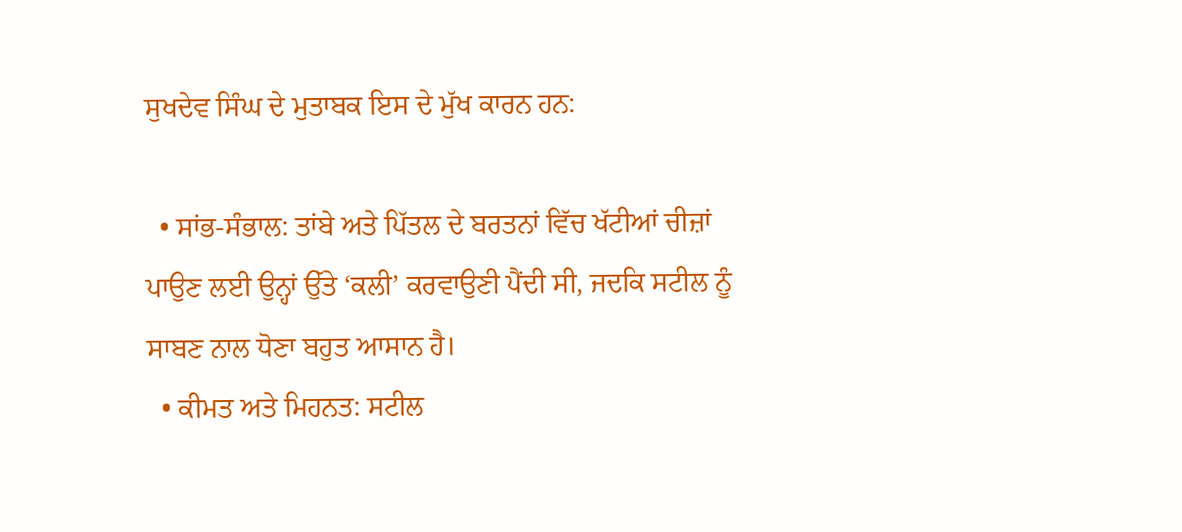ਸੁਖਦੇਵ ਸਿੰਘ ਦੇ ਮੁਤਾਬਕ ਇਸ ਦੇ ਮੁੱਖ ਕਾਰਨ ਹਨ:

  • ਸਾਂਭ-ਸੰਭਾਲ: ਤਾਂਬੇ ਅਤੇ ਪਿੱਤਲ ਦੇ ਬਰਤਨਾਂ ਵਿੱਚ ਖੱਟੀਆਂ ਚੀਜ਼ਾਂ ਪਾਉਣ ਲਈ ਉਨ੍ਹਾਂ ਉੱਤੇ ‘ਕਲੀ’ ਕਰਵਾਉਣੀ ਪੈਂਦੀ ਸੀ, ਜਦਕਿ ਸਟੀਲ ਨੂੰ ਸਾਬਣ ਨਾਲ ਧੋਣਾ ਬਹੁਤ ਆਸਾਨ ਹੈ।
  • ਕੀਮਤ ਅਤੇ ਮਿਹਨਤ: ਸਟੀਲ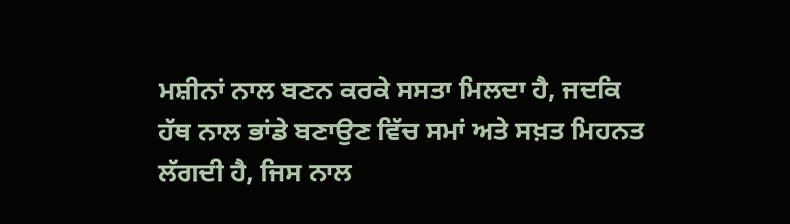ਮਸ਼ੀਨਾਂ ਨਾਲ ਬਣਨ ਕਰਕੇ ਸਸਤਾ ਮਿਲਦਾ ਹੈ, ਜਦਕਿ ਹੱਥ ਨਾਲ ਭਾਂਡੇ ਬਣਾਉਣ ਵਿੱਚ ਸਮਾਂ ਅਤੇ ਸਖ਼ਤ ਮਿਹਨਤ ਲੱਗਦੀ ਹੈ, ਜਿਸ ਨਾਲ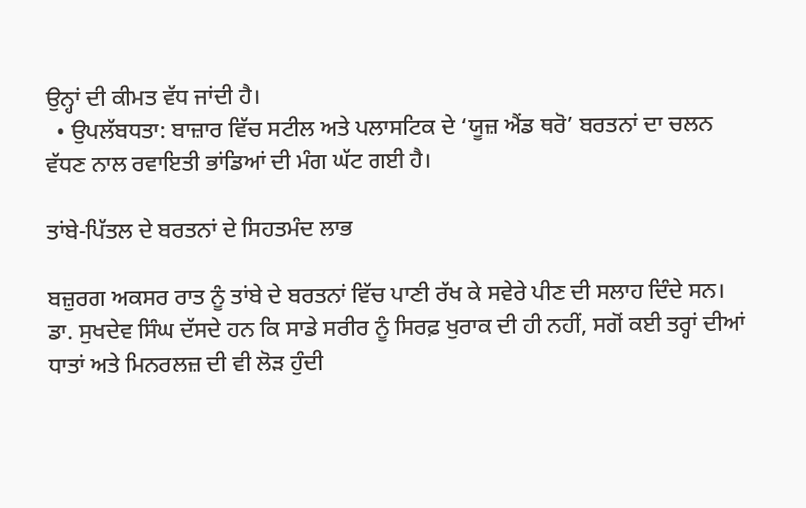ਉਨ੍ਹਾਂ ਦੀ ਕੀਮਤ ਵੱਧ ਜਾਂਦੀ ਹੈ।
  • ਉਪਲੱਬਧਤਾ: ਬਾਜ਼ਾਰ ਵਿੱਚ ਸਟੀਲ ਅਤੇ ਪਲਾਸਟਿਕ ਦੇ ‘ਯੂਜ਼ ਐਂਡ ਥਰੋ’ ਬਰਤਨਾਂ ਦਾ ਚਲਨ ਵੱਧਣ ਨਾਲ ਰਵਾਇਤੀ ਭਾਂਡਿਆਂ ਦੀ ਮੰਗ ਘੱਟ ਗਈ ਹੈ।

ਤਾਂਬੇ-ਪਿੱਤਲ ਦੇ ਬਰਤਨਾਂ ਦੇ ਸਿਹਤਮੰਦ ਲਾਭ

ਬਜ਼ੁਰਗ ਅਕਸਰ ਰਾਤ ਨੂੰ ਤਾਂਬੇ ਦੇ ਬਰਤਨਾਂ ਵਿੱਚ ਪਾਣੀ ਰੱਖ ਕੇ ਸਵੇਰੇ ਪੀਣ ਦੀ ਸਲਾਹ ਦਿੰਦੇ ਸਨ। ਡਾ. ਸੁਖਦੇਵ ਸਿੰਘ ਦੱਸਦੇ ਹਨ ਕਿ ਸਾਡੇ ਸਰੀਰ ਨੂੰ ਸਿਰਫ਼ ਖੁਰਾਕ ਦੀ ਹੀ ਨਹੀਂ, ਸਗੋਂ ਕਈ ਤਰ੍ਹਾਂ ਦੀਆਂ ਧਾਤਾਂ ਅਤੇ ਮਿਨਰਲਜ਼ ਦੀ ਵੀ ਲੋੜ ਹੁੰਦੀ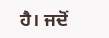ਹੈ। ਜਦੋਂ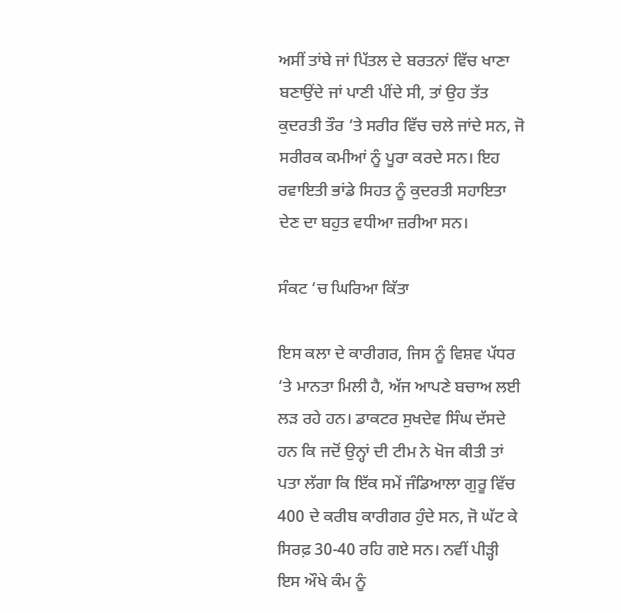ਅਸੀਂ ਤਾਂਬੇ ਜਾਂ ਪਿੱਤਲ ਦੇ ਬਰਤਨਾਂ ਵਿੱਚ ਖਾਣਾ ਬਣਾਉਂਦੇ ਜਾਂ ਪਾਣੀ ਪੀਂਦੇ ਸੀ, ਤਾਂ ਉਹ ਤੱਤ ਕੁਦਰਤੀ ਤੌਰ ‘ਤੇ ਸਰੀਰ ਵਿੱਚ ਚਲੇ ਜਾਂਦੇ ਸਨ, ਜੋ ਸਰੀਰਕ ਕਮੀਆਂ ਨੂੰ ਪੂਰਾ ਕਰਦੇ ਸਨ। ਇਹ ਰਵਾਇਤੀ ਭਾਂਡੇ ਸਿਹਤ ਨੂੰ ਕੁਦਰਤੀ ਸਹਾਇਤਾ ਦੇਣ ਦਾ ਬਹੁਤ ਵਧੀਆ ਜ਼ਰੀਆ ਸਨ।

ਸੰਕਟ ‘ਚ ਘਿਰਿਆ ਕਿੱਤਾ

ਇਸ ਕਲਾ ਦੇ ਕਾਰੀਗਰ, ਜਿਸ ਨੂੰ ਵਿਸ਼ਵ ਪੱਧਰ ‘ਤੇ ਮਾਨਤਾ ਮਿਲੀ ਹੈ, ਅੱਜ ਆਪਣੇ ਬਚਾਅ ਲਈ ਲੜ ਰਹੇ ਹਨ। ਡਾਕਟਰ ਸੁਖਦੇਵ ਸਿੰਘ ਦੱਸਦੇ ਹਨ ਕਿ ਜਦੋਂ ਉਨ੍ਹਾਂ ਦੀ ਟੀਮ ਨੇ ਖੋਜ ਕੀਤੀ ਤਾਂ ਪਤਾ ਲੱਗਾ ਕਿ ਇੱਕ ਸਮੇਂ ਜੰਡਿਆਲਾ ਗੁਰੂ ਵਿੱਚ 400 ਦੇ ਕਰੀਬ ਕਾਰੀਗਰ ਹੁੰਦੇ ਸਨ, ਜੋ ਘੱਟ ਕੇ ਸਿਰਫ਼ 30-40 ਰਹਿ ਗਏ ਸਨ। ਨਵੀਂ ਪੀੜ੍ਹੀ ਇਸ ਔਖੇ ਕੰਮ ਨੂੰ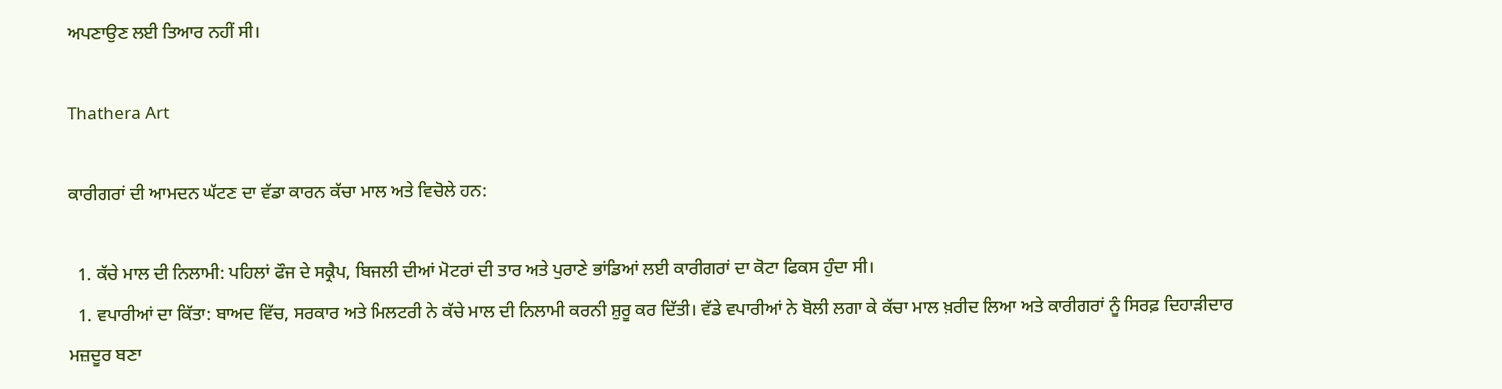ਅਪਣਾਉਣ ਲਈ ਤਿਆਰ ਨਹੀਂ ਸੀ।

Thathera Art

ਕਾਰੀਗਰਾਂ ਦੀ ਆਮਦਨ ਘੱਟਣ ਦਾ ਵੱਡਾ ਕਾਰਨ ਕੱਚਾ ਮਾਲ ਅਤੇ ਵਿਚੋਲੇ ਹਨ:

  1. ਕੱਚੇ ਮਾਲ ਦੀ ਨਿਲਾਮੀ: ਪਹਿਲਾਂ ਫੌਜ ਦੇ ਸਕ੍ਰੈਪ, ਬਿਜਲੀ ਦੀਆਂ ਮੋਟਰਾਂ ਦੀ ਤਾਰ ਅਤੇ ਪੁਰਾਣੇ ਭਾਂਡਿਆਂ ਲਈ ਕਾਰੀਗਰਾਂ ਦਾ ਕੋਟਾ ਫਿਕਸ ਹੁੰਦਾ ਸੀ।
  1. ਵਪਾਰੀਆਂ ਦਾ ਕਿੱਤਾ: ਬਾਅਦ ਵਿੱਚ, ਸਰਕਾਰ ਅਤੇ ਮਿਲਟਰੀ ਨੇ ਕੱਚੇ ਮਾਲ ਦੀ ਨਿਲਾਮੀ ਕਰਨੀ ਸ਼ੁਰੂ ਕਰ ਦਿੱਤੀ। ਵੱਡੇ ਵਪਾਰੀਆਂ ਨੇ ਬੋਲੀ ਲਗਾ ਕੇ ਕੱਚਾ ਮਾਲ ਖ਼ਰੀਦ ਲਿਆ ਅਤੇ ਕਾਰੀਗਰਾਂ ਨੂੰ ਸਿਰਫ਼ ਦਿਹਾੜੀਦਾਰ ਮਜ਼ਦੂਰ ਬਣਾ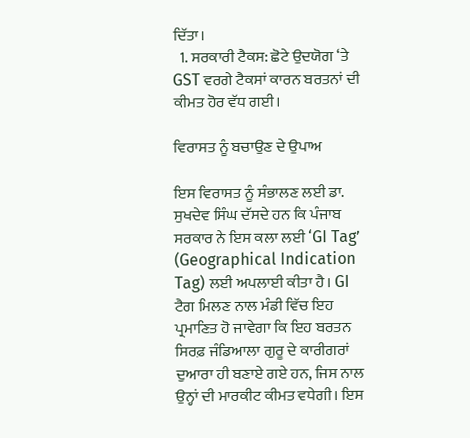ਦਿੱਤਾ।
  1. ਸਰਕਾਰੀ ਟੈਕਸ: ਛੋਟੇ ਉਦਯੋਗ ‘ਤੇ GST ਵਰਗੇ ਟੈਕਸਾਂ ਕਾਰਨ ਬਰਤਨਾਂ ਦੀ ਕੀਮਤ ਹੋਰ ਵੱਧ ਗਈ।

ਵਿਰਾਸਤ ਨੂੰ ਬਚਾਉਣ ਦੇ ਉਪਾਅ

ਇਸ ਵਿਰਾਸਤ ਨੂੰ ਸੰਭਾਲਣ ਲਈ ਡਾ. ਸੁਖਦੇਵ ਸਿੰਘ ਦੱਸਦੇ ਹਨ ਕਿ ਪੰਜਾਬ ਸਰਕਾਰ ਨੇ ਇਸ ਕਲਾ ਲਈ ‘GI Tag’ (Geographical Indication Tag) ਲਈ ਅਪਲਾਈ ਕੀਤਾ ਹੈ। GI ਟੈਗ ਮਿਲਣ ਨਾਲ ਮੰਡੀ ਵਿੱਚ ਇਹ ਪ੍ਰਮਾਣਿਤ ਹੋ ਜਾਵੇਗਾ ਕਿ ਇਹ ਬਰਤਨ ਸਿਰਫ਼ ਜੰਡਿਆਲਾ ਗੁਰੂ ਦੇ ਕਾਰੀਗਰਾਂ ਦੁਆਰਾ ਹੀ ਬਣਾਏ ਗਏ ਹਨ, ਜਿਸ ਨਾਲ ਉਨ੍ਹਾਂ ਦੀ ਮਾਰਕੀਟ ਕੀਮਤ ਵਧੇਗੀ। ਇਸ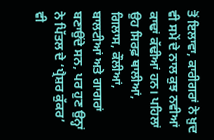ਤੋਂ ਇਲਾਵਾ, ਕਾਰੀਗਰਾਂ ਨੇ ਖ਼ੁਦ ਵੀ ਸਮੇਂ ਦੇ ਨਾਲ ਕੁਝ ਨਵੀਆਂ ਕਾਢਾਂ ਕੱਢੀਆਂ ਹਨ। ਪਹਿਲਾਂ ਉਹ ਸਿਰਫ਼ ਥਾਲੀਆਂ, ਗਿਲਾਸ, ਕੌਲੀਆਂ, ਬਾਲਟੀਆਂ ਅਤੇ ਗਾਗਰਾਂ ਬਣਾਉਂਦੇ ਸਨ, ਪਰ ਹੁਣ ਉਨ੍ਹਾਂ ਨੇ ਪਿੱਤਲ ਦੇ ‘ਪ੍ਰੈਸ਼ਰ ਕੁੱਕਰ’ ਵੀ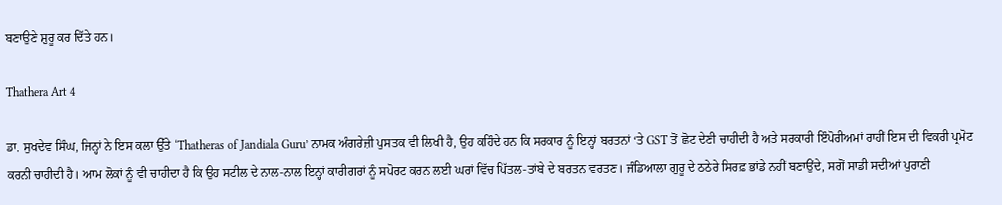ਬਣਾਉਣੇ ਸ਼ੁਰੂ ਕਰ ਦਿੱਤੇ ਹਨ।

Thathera Art 4

ਡਾ. ਸੁਖਦੇਵ ਸਿੰਘ, ਜਿਨ੍ਹਾਂ ਨੇ ਇਸ ਕਲਾ ਉੱਤੇ ‘Thatheras of Jandiala Guru’ ਨਾਮਕ ਅੰਗਰੇਜ਼ੀ ਪੁਸਤਕ ਵੀ ਲਿਖੀ ਹੈ, ਉਹ ਕਹਿੰਦੇ ਹਨ ਕਿ ਸਰਕਾਰ ਨੂੰ ਇਨ੍ਹਾਂ ਬਰਤਨਾਂ ‘ਤੇ GST ਤੋਂ ਛੋਟ ਦੇਣੀ ਚਾਹੀਦੀ ਹੈ ਅਤੇ ਸਰਕਾਰੀ ਇੰਪੋਰੀਅਮਾਂ ਰਾਹੀਂ ਇਸ ਦੀ ਵਿਕਰੀ ਪ੍ਰਮੋਟ ਕਰਨੀ ਚਾਹੀਦੀ ਹੈ। ਆਮ ਲੋਕਾਂ ਨੂੰ ਵੀ ਚਾਹੀਦਾ ਹੈ ਕਿ ਉਹ ਸਟੀਲ ਦੇ ਨਾਲ-ਨਾਲ ਇਨ੍ਹਾਂ ਕਾਰੀਗਰਾਂ ਨੂੰ ਸਪੋਰਟ ਕਰਨ ਲਈ ਘਰਾਂ ਵਿੱਚ ਪਿੱਤਲ-ਤਾਂਬੇ ਦੇ ਬਰਤਨ ਵਰਤਣ। ਜੰਡਿਆਲਾ ਗੁਰੂ ਦੇ ਠਠੇਰੇ ਸਿਰਫ਼ ਭਾਂਡੇ ਨਹੀਂ ਬਣਾਉਂਦੇ, ਸਗੋਂ ਸਾਡੀ ਸਦੀਆਂ ਪੁਰਾਣੀ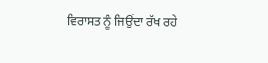ਵਿਰਾਸਤ ਨੂੰ ਜਿਉਂਦਾ ਰੱਖ ਰਹੇ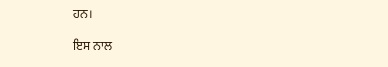ਹਨ।

ਇਸ ਨਾਲ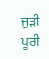ਜੁੜੀ ਪੂਰੀ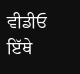ਵੀਡੀਓ ਇੱਥੇ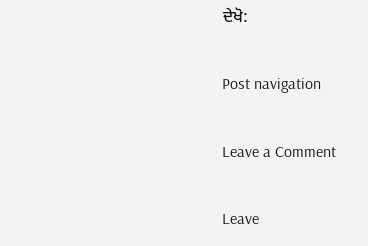ਦੇਖੋ:

Post navigation

Leave a Comment

Leave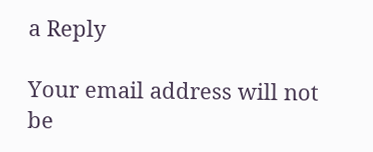a Reply

Your email address will not be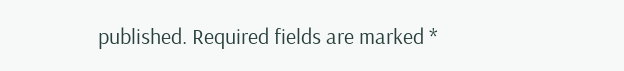published. Required fields are marked *